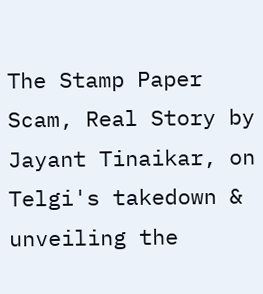The Stamp Paper Scam, Real Story by Jayant Tinaikar, on Telgi's takedown & unveiling the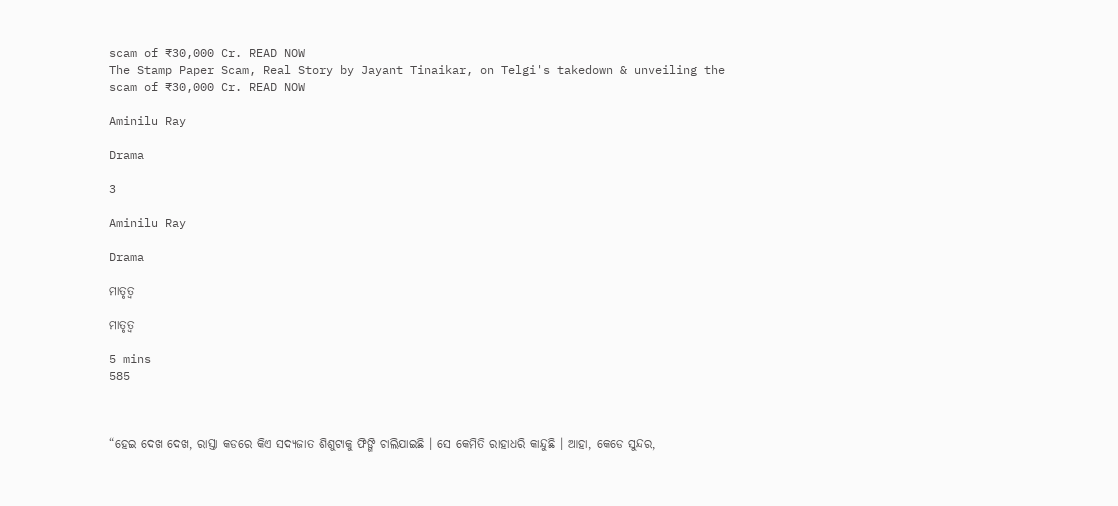scam of ₹30,000 Cr. READ NOW
The Stamp Paper Scam, Real Story by Jayant Tinaikar, on Telgi's takedown & unveiling the scam of ₹30,000 Cr. READ NOW

Aminilu Ray

Drama

3

Aminilu Ray

Drama

ମାତୃତ୍ୱ

ମାତୃତ୍ୱ

5 mins
585



“ହେଇ ଦେଖ ଦେଖ, ରାସ୍ତା କଡରେ କିଏ ସଦ୍ୟଜାତ ଶିଶୁଟାକୁ ଫିଙ୍ଗି ଚାଲିଯାଇଛି । ସେ କେମିତି ରାହାଧରି କାନ୍ଦୁଛି । ଆହା, କେଡେ ସୁନ୍ଦର,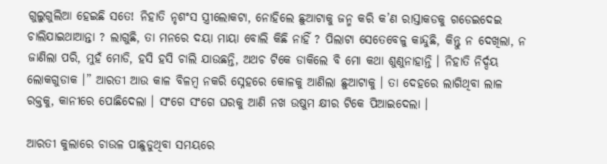ଗୁଲୁଗୁଲିଆ ହେଇଛି ସତେ! ନିହାତି ନୃଶଂସ ସ୍ତ୍ରୀଲୋକଟା, ନୋହିଲେ ଛୁଆଟାକୁ ଜନ୍ମ କରି କ’ଣ ରାସ୍ତାକଡକୁ ଗଡେଇଦେଇ ଚାଲିଯାଇଥାଆନ୍ତା ? ଲାଗୁଛି, ତା ମନରେ ଦୟା ମାୟା ବୋଲି କିଛି ନାହିଁ ? ପିଲାଟା ସେତେବେଳୁ କାନ୍ଦୁଛି, କିନ୍ତୁ ନ ଦେଖିଲା, ନ ଜାଣିଲା ପରି, ମୁହଁ ମୋଡି, ହସି ହସି ଚାଲି ଯାଉଛନ୍ତି, ଅଥଚ ଟିକେ ଡାକିଲେ ବି ମୋ କଥା ଶୁଣୁନାହାନ୍ତି । ନିହାତି ନିର୍ଦ୍ଦୟ ଲୋକଗୁଡାକ ।” ଆରତୀ ଆଉ କାଳ ବିଳମ୍ବ ନକରି ସ୍ନେହରେ କୋଳକୁ ଆଣିଲା ଛୁଆଟାକୁ । ତା ଦେହରେ ଲାଗିଥିବା ଲାଳ ରକ୍ତକୁ, କାନୀରେ ପୋଛିଦେଲା । ସଂଗେ ସଂଗେ ଘରକୁ ଆଣି ନଖ ଉଷୁମ କ୍ଷୀର ଟିକେ ପିଆଇଦେଲା ।

ଆରତୀ କୁଲାରେ ଚାଉଳ ପାଛୁଡୁଥିବା ସମୟରେ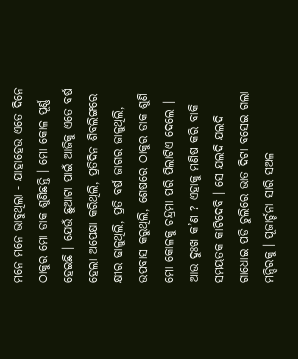ମନେ ମନେ ଭାବୁଥିଲା - ଯାହାହେଉ ଏତେ ଦିନେ ଠାକୁର ମୋ ଡାକ ଶୁଣିଛନ୍ତି । ମୋ କୋଳ ପୂର୍ଣ୍ଣ ହେଇଛି । ଯେଉଁ ଛୁଆଟା ପାଇଁ ଆଜିକୁ ଏତେ ବର୍ଷ ହେଲା ଅପେକ୍ଷା କରିଥିଲି, ପ୍ରତିଦିନ ଶିବଲିଙ୍ଗରେ କ୍ଷୀର ଢାଳୁଥିଲି, ପ୍ରତି ବର୍ଷ ଜାଗର ଜାଳୁଥିଲି, ଉପବାସ କରୁଥିଲି, ଶେଷରେ ଠାକୁର ଡାକ ଶୁଣି ମୋ କୋଳକୁ ଚନ୍ଦ୍ରମା ପରି ପିଲାଟିଏ ଦେଲେ । ଆଉ ଦୁଃଖ କ’ଣ ? ଏହାକୁ ମଣିଷ କରି ବାକି ସମୟତକ କାଟିଦେବି । ସେ ଯଲଦି ଯଲଦି ଗାଧୋଇ ପଡି ଚୁଲିରେ ଭାତ ଦିଟା ବସେଇ ଗଲା ମନ୍ଦିରକୁ । ପୂଜାର୍ଚ୍ଚନା ସାରି ସଅଳ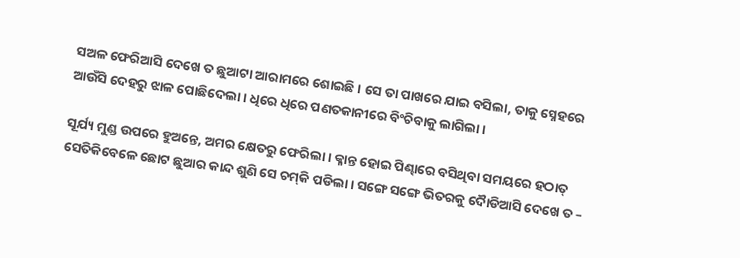ସଅଳ ଫେରିଆସି ଦେଖେ ତ ଛୁଆଟା ଆରାମରେ ଶୋଇଛି । ସେ ତା ପାଖରେ ଯାଇ ବସିଲା, ତାକୁ ସ୍ନେହରେ ଆଉଁସି ଦେହରୁ ଝାଳ ପୋଛିଦେଲା । ଧିରେ ଧିରେ ପଣତକାନୀରେ ବିଂଚିବାକୁ ଲାଗିଲା ।

ସୂର୍ଯ୍ୟ ମୁଣ୍ଡ ଉପରେ ହୁଅନ୍ତେ, ଅମର କ୍ଷେତରୁ ଫେରିଲା । କ୍ଳାନ୍ତ ହୋଇ ପିଣ୍ଢାରେ ବସିଥିବା ସମୟରେ ହଠାତ୍ ସେତିକିବେଳେ ଛୋଟ ଛୁଆର କାନ୍ଦ ଶୁଣି ସେ ଚମ୍‌କି ପଡିଲା । ସଙ୍ଗେ ସଙ୍ଗେ ଭିତରକୁ ଦୈାଡିଆସି ଦେଖେ ତ –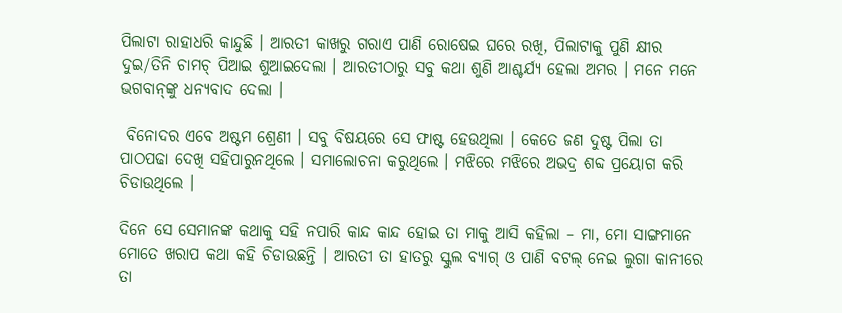ପିଲାଟା ରାହାଧରି କାନ୍ଦୁଛି । ଆରତୀ କାଖରୁ ଗରାଏ ପାଣି ରୋଷେଇ ଘରେ ରଖି, ପିଲାଟାକୁ ପୁଣି କ୍ଷୀର ଦୁଇ/ତିନି ଚାମଚ୍ ପିଆଇ ଶୁଆଇଦେଲା । ଆରତୀଠାରୁ ସବୁ କଥା ଶୁଣି ଆଶ୍ଚର୍ଯ୍ୟ ହେଲା ଅମର । ମନେ ମନେ ଭଗବାନ୍‌ଙ୍କୁ ଧନ୍ୟବାଦ ଦେଲା ।

 ବିନୋଦର ଏବେ ଅଷ୍ଟମ ଶ୍ରେଣୀ । ସବୁ ବିଷୟରେ ସେ ଫାଷ୍ଟ ହେଉଥିଲା । କେତେ ଜଣ ଦୁଷ୍ଟ ପିଲା ତା ପାଠପଢା ଦେଖି ସହିପାରୁନଥିଲେ । ସମାଲୋଚନା କରୁଥିଲେ । ମଝିରେ ମଝିରେ ଅଭଦ୍ର ଶବ୍ଦ ପ୍ରୟୋଗ କରି ଚିଡାଉଥିଲେ ।

ଦିନେ ସେ ସେମାନଙ୍କ କଥାକୁ ସହି ନପାରି କାନ୍ଦ କାନ୍ଦ ହୋଇ ତା ମାକୁ ଆସି କହିଲା – ମା, ମୋ ସାଙ୍ଗମାନେ ମୋତେ ଖରାପ କଥା କହି ଚିଡାଉଛନ୍ତି । ଆରତୀ ତା ହାତରୁ ସ୍କୁଲ ବ୍ୟାଗ୍ ଓ ପାଣି ବଟଲ୍ ନେଇ ଲୁଗା କାନୀରେ ତା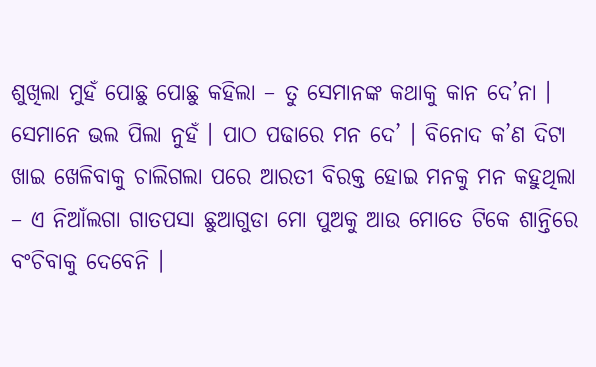ଶୁଖିଲା ମୁହଁ ପୋଛୁ ପୋଛୁ କହିଲା – ତୁ ସେମାନଙ୍କ କଥାକୁ କାନ ଦେ’ନା । ସେମାନେ ଭଲ ପିଲା ନୁହଁ । ପାଠ ପଢାରେ ମନ ଦେ’ । ବିନୋଦ କ’ଣ ଦିଟା ଖାଇ ଖେଳିବାକୁ ଚାଲିଗଲା ପରେ ଆରତୀ ବିରକ୍ତ ହୋଇ ମନକୁ ମନ କହୁଥିଲା – ଏ ନିଆଁଲଗା ଗାତପସା ଛୁଆଗୁଡା ମୋ ପୁଅକୁ ଆଉ ମୋତେ ଟିକେ ଶାନ୍ତିରେ ବଂଚିବାକୁ ଦେବେନି ।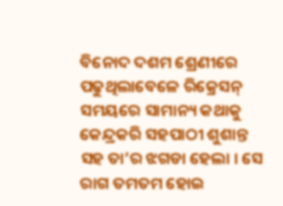ବିନୋଦ ଦଶମ ଶ୍ରେଣୀରେ ପଢୁଥିଲାବେଳେ ରିକ୍ରେସନ୍ ସମୟରେ ସାମାନ୍ୟ କଥାକୁ କେନ୍ଦ୍ରକରି ସହପାଠୀ ଶୁଶାନ୍ତ ସହ ତା’ର ଝଗଡା ହେଲା । ସେ ରାଗ ତମତମ ହୋଇ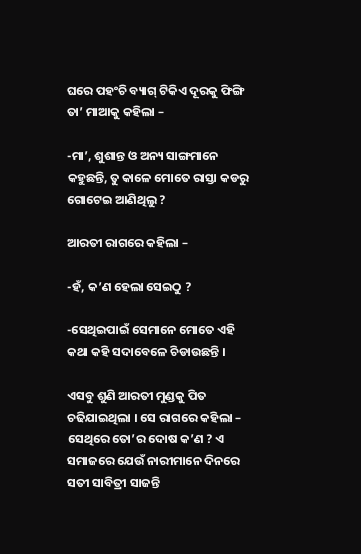ଘରେ ପହଂଚି ବ୍ୟାଗ୍ ଟିକିଏ ଦୂରକୁ ଫିଙ୍ଗି ତା’ ମାଆକୁ କହିଲା –

-ମା’, ଶୁଶାନ୍ତ ଓ ଅନ୍ୟ ସାଙ୍ଗମାନେ କହୁଛନ୍ତି, ତୁ କାଳେ ମୋତେ ରାସ୍ତା କଡରୁ ଗୋଟେଇ ଆଣିଥିଲୁ ?

ଆରତୀ ରାଗରେ କହିଲା –

-ହଁ, କ’ଣ ହେଲା ସେଇଠୁ ?

-ସେଥିଇପାଇଁ ସେମାନେ ମୋତେ ଏହି କଥା କହି ସଦାବେଳେ ଚିଡାଉଛନ୍ତି ।

ଏସବୁ ଶୁଣି ଆରତୀ ମୁଣ୍ଡକୁ ପିତ ଚଢିଯାଇଥିଲା । ସେ ରାଗରେ କହିଲା – ସେଥିରେ ତୋ’ର ଦୋଷ କ’ଣ ? ଏ ସମାଜରେ ଯେଉଁ ନାରୀମାନେ ଦିନରେ ସତୀ ସାବିତ୍ରୀ ସାଜନ୍ତି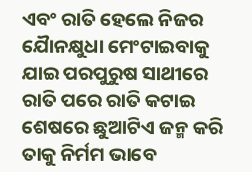ଏବଂ ରାତି ହେଲେ ନିଜର ଯୈାନକ୍ଷୁଧା ମେଂଟାଇବାକୁ ଯାଇ ପରପୁରୁଷ ସାଥୀରେ ରାତି ପରେ ରାତି କଟାଇ ଶେଷରେ ଛୁଆଟିଏ ଜନ୍ମ କରି ତାକୁ ନିର୍ମମ ଭାବେ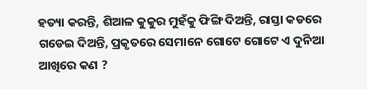ହତ୍ୟା କରନ୍ତି, ଶିଆଳ କୁକୁର ମୁହଁକୁ ଫିଙ୍ଗି ଦିଅନ୍ତି, ରାସ୍ତା କଡରେ ଗଡେଇ ଦିଅନ୍ତି, ପ୍ରକୃତରେ ସେମାନେ ଗୋଟେ ଗୋଟେ ଏ ଦୁନିଆ ଆଖିରେ କଣ ?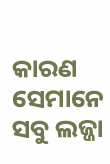କାରଣ ସେମାନେ ସବୁ ଲଜ୍ଜା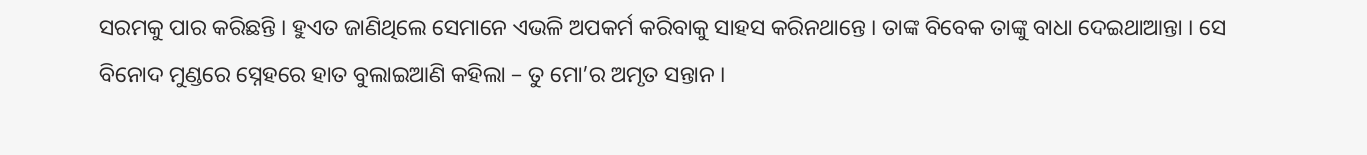ସରମକୁ ପାର କରିଛନ୍ତି । ହୁଏତ ଜାଣିଥିଲେ ସେମାନେ ଏଭଳି ଅପକର୍ମ କରିବାକୁ ସାହସ କରିନଥାନ୍ତେ । ତାଙ୍କ ବିବେକ ତାଙ୍କୁ ବାଧା ଦେଇଥାଆନ୍ତା । ସେ ବିନୋଦ ମୁଣ୍ଡରେ ସ୍ନେହରେ ହାତ ବୁଲାଇଆଣି କହିଲା – ତୁ ମୋ’ର ଅମୃତ ସନ୍ତାନ ।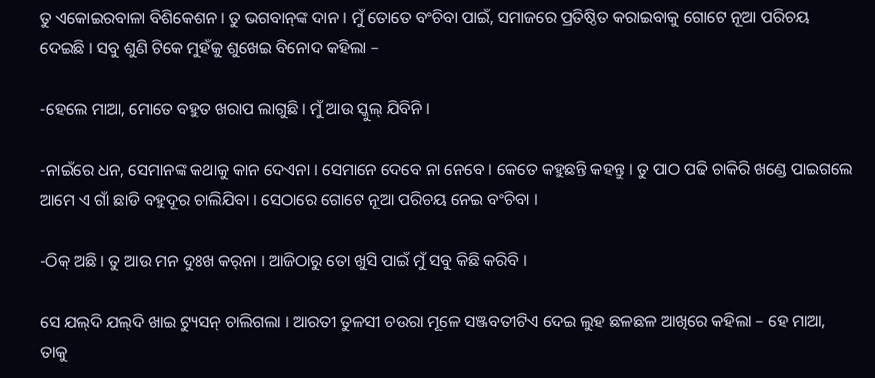ତୁ ଏକୋଇରବାଳା ବିଶିକେଶନ । ତୁ ଭଗବାନ୍‌ଙ୍କ ଦାନ । ମୁଁ ତୋତେ ବଂଚିବା ପାଇଁ, ସମାଜରେ ପ୍ରତିଷ୍ଠିତ କରାଇବାକୁ ଗୋଟେ ନୂଆ ପରିଚୟ ଦେଇଛି । ସବୁ ଶୁଣି ଟିକେ ମୁହଁକୁ ଶୁଖେଇ ବିନୋଦ କହିଲା –

-ହେଲେ ମାଆ, ମୋତେ ବହୁତ ଖରାପ ଲାଗୁଛି । ମୁଁ ଆଉ ସ୍କୁଲ୍ ଯିବିନି ।

-ନାଇଁରେ ଧନ, ସେମାନଙ୍କ କଥାକୁ କାନ ଦେଏନା । ସେମାନେ ଦେବେ ନା ନେବେ । କେତେ କହୁଛନ୍ତି କହନ୍ତୁ । ତୁ ପାଠ ପଢି ଚାକିରି ଖଣ୍ଡେ ପାଇଗଲେ ଆମେ ଏ ଗାଁ ଛାଡି ବହୁଦୂର ଚାଲିଯିବା । ସେଠାରେ ଗୋଟେ ନୂଆ ପରିଚୟ ନେଇ ବଂଚିବା ।

-ଠିକ୍ ଅଛି । ତୁ ଆଉ ମନ ଦୁଃଖ କର୍‌ନା । ଆଜିଠାରୁ ତୋ ଖୁସି ପାଇଁ ମୁଁ ସବୁ କିଛି କରିବି ।

ସେ ଯଲ୍‌ଦି ଯଲ୍‌ଦି ଖାଇ ଟ୍ୟୁସନ୍ ଚାଲିଗଲା । ଆରତୀ ତୁଳସୀ ଚଉରା ମୂଳେ ସଞ୍ଜବତୀଟିଏ ଦେଇ ଲୁହ ଛଳଛଳ ଆଖିରେ କହିଲା – ହେ ମାଆ, ତାକୁ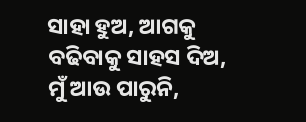ସାହା ହୁଅ, ଆଗକୁ ବଢିବାକୁ ସାହସ ଦିଅ, ମୁଁ ଆଉ ପାରୁନି,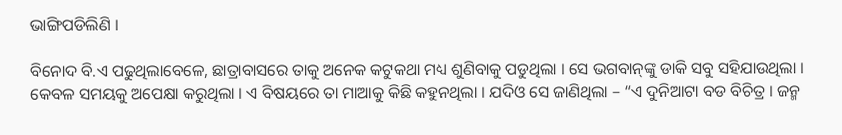ଭାଙ୍ଗିପଡିଲିଣି ।

ବିନୋଦ ବି.ଏ ପଢୁଥିଲାବେଳେ, ଛାତ୍ରାବାସରେ ତାକୁ ଅନେକ କଟୁକଥା ମଧ୍ୟ ଶୁଣିବାକୁ ପଡୁଥିଲା । ସେ ଭଗବାନ୍‌ଙ୍କୁ ଡାକି ସବୁ ସହିଯାଉଥିଲା । କେବଳ ସମୟକୁ ଅପେକ୍ଷା କରୁଥିଲା । ଏ ବିଷୟରେ ତା ମାଆକୁ କିଛି କହୁନଥିଲା । ଯଦିଓ ସେ ଜାଣିଥିଲା – “ଏ ଦୁନିଆଟା ବଡ ବିଚିତ୍ର । ଜନ୍ମ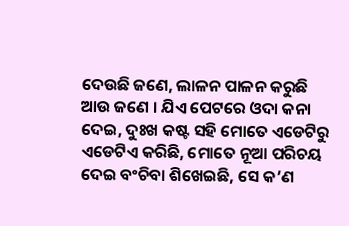ଦେଉଛି ଜଣେ, ଲାଳନ ପାଳନ କରୁଛି ଆଉ ଜଣେ । ଯିଏ ପେଟରେ ଓଦା କନା ଦେଇ, ଦୁଃଖ କଷ୍ଟ ସହି ମୋତେ ଏଡେଟିରୁ ଏଡେଟିଏ କରିଛି, ମୋତେ ନୂଆ ପରିଚୟ ଦେଇ ବଂଚିବା ଶିଖେଇଛି, ସେ କ’ଣ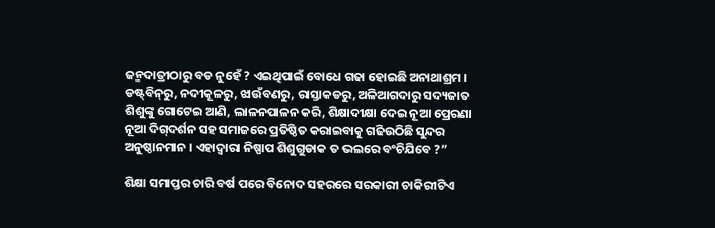ଜନ୍ମଦାତ୍ରୀଠାରୁ ବଡ ନୁହେଁ ? ଏଇଥିପାଇଁ ବୋଧେ ଗଢା ହୋଇଛି ଅନାଥାଶ୍ରମ । ଡଷ୍ଟ୍‌ବିନ୍‌ରୁ, ନଦୀକୂଳରୁ, ଝାଉଁବଣରୁ, ରାସ୍ତାକଡରୁ, ଅଳିଆଗଦାରୁ ସଦ୍ୟଜାତ ଶିଶୁଙ୍କୁ ଗୋଟେଇ ଆଣି, ଲାଳନପାଳନ କରି, ଶିକ୍ଷାଦୀକ୍ଷା ଦେଇ ନୂଆ ପ୍ରେରଣା ନୂଆ ଦିଗ୍‌ଦର୍ଶନ ସହ ସମାଜରେ ପ୍ରତିଷ୍ଠିତ କରାଇବାକୁ ଗଢିଉଠିଛି ସୁନ୍ଦର ଅନୁଷ୍ଠାନମାନ । ଏହାଦ୍ୱାରା ନିଷ୍ପାପ ଶିଶୁଗୁଡାକ ତ ଭଲରେ ବଂଚିଯିବେ ?”

ଶିକ୍ଷା ସମାପ୍ତର ଚାରି ବର୍ଷ ପରେ ବିନୋଦ ସହରରେ ସରକାରୀ ଚାକିରୀଟିଏ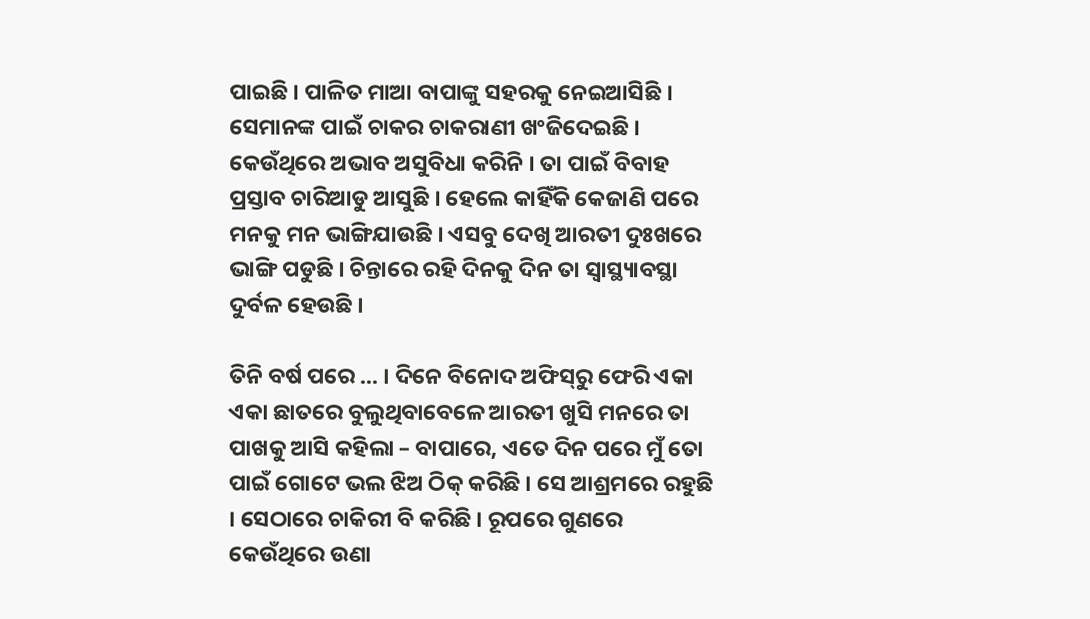ପାଇଛି । ପାଳିତ ମାଆ ବାପାଙ୍କୁ ସହରକୁ ନେଇଆସିଛି । ସେମାନଙ୍କ ପାଇଁ ଚାକର ଚାକରାଣୀ ଖଂଜିଦେଇଛି । କେଉଁଥିରେ ଅଭାବ ଅସୁବିଧା କରିନି । ତା ପାଇଁ ବିବାହ ପ୍ରସ୍ତାବ ଚାରିଆଡୁ ଆସୁଛି । ହେଲେ କାହିଁକି କେଜାଣି ପରେ ମନକୁ ମନ ଭାଙ୍ଗିଯାଉଛି । ଏସବୁ ଦେଖି ଆରତୀ ଦୁଃଖରେ ଭାଙ୍ଗି ପଡୁଛି । ଚିନ୍ତାରେ ରହି ଦିନକୁ ଦିନ ତା ସ୍ୱାସ୍ଥ୍ୟାବସ୍ଥା ଦୁର୍ବଳ ହେଉଛି ।

ତିନି ବର୍ଷ ପରେ ... । ଦିନେ ବିନୋଦ ଅଫିସ୍‌ରୁ ଫେରି ଏକା ଏକା ଛାତରେ ବୁଲୁଥିବାବେଳେ ଆରତୀ ଖୁସି ମନରେ ତା ପାଖକୁ ଆସି କହିଲା – ବାପାରେ, ଏତେ ଦିନ ପରେ ମୁଁ ତୋ ପାଇଁ ଗୋଟେ ଭଲ ଝିଅ ଠିକ୍ କରିଛି । ସେ ଆଶ୍ରମରେ ରହୁଛି । ସେଠାରେ ଚାକିରୀ ବି କରିଛି । ରୂପରେ ଗୁଣରେ କେଉଁଥିରେ ଉଣା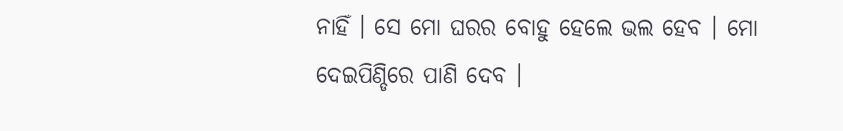ନାହିଁ । ସେ ମୋ ଘରର ବୋହୁ ହେଲେ ଭଲ ହେବ । ମୋ ଦେଇପିଣ୍ଡିରେ ପାଣି ଦେବ ।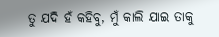ତୁ ଯଦି ହଁ କହିବୁ, ମୁଁ କାଲି ଯାଇ ତାକୁ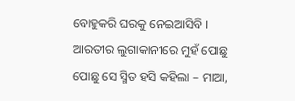ବୋହୁକରି ଘରକୁ ନେଇଆସିବି । ଆରତୀର ଲୁଗାକାନୀରେ ମୁହଁ ପୋଛୁ ପୋଛୁ ସେ ସ୍ମିତ ହସି କହିଲା – ମାଆ,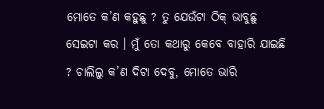ମୋତେ କ’ଣ କହୁଛୁ ? ତୁ ଯେଉଁଟା ଠିକ୍ ଭାବୁଛୁ ସେଇଟା କର । ମୁଁ ତୋ କଥାରୁ କେବେ ବାହାରି ଯାଇଛି ? ଚାଲିଲୁ କ’ଣ ଦିଟା ଦେବୁ, ମୋତେ ଭାରି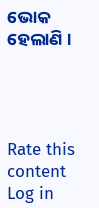ଭୋକ ହେଲାଣି ।




Rate this content
Log in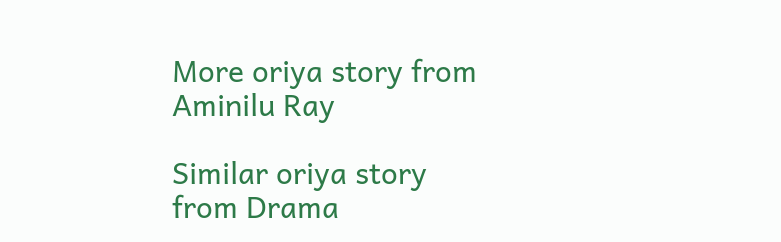More oriya story from Aminilu Ray

Similar oriya story from Drama